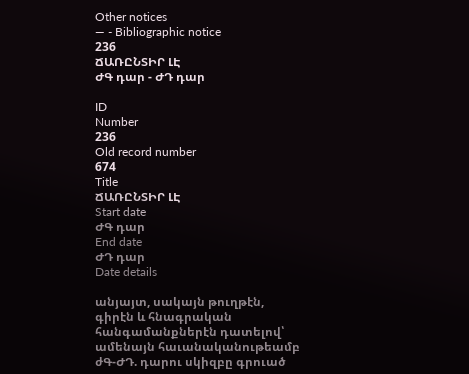Other notices
— - Bibliographic notice
236
ՃԱՌԸՆՏԻՐ ԼԷ
ԺԳ դար - ԺԴ դար

ID
Number
236
Old record number
674
Title
ՃԱՌԸՆՏԻՐ ԼԷ
Start date
ԺԳ դար
End date
ԺԴ դար
Date details

անյայտ, սակայն թուղթէն, գիրէն և հնագրական հանգամանքներէն դատելով՝ ամենայն հաւանականութեամբ ժԳ-ԺԴ. դարու սկիզբը գրուած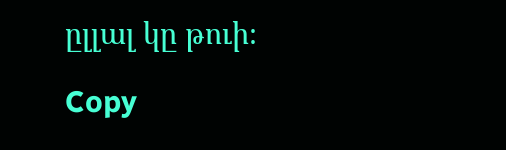ըլլալ կը թուի։

Copy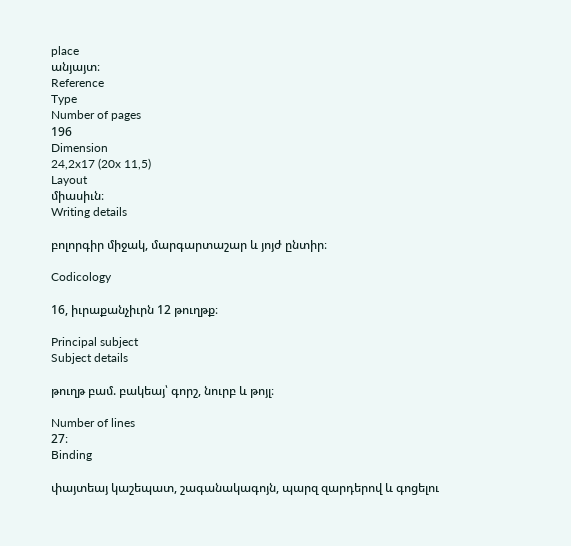place
անյայտ։
Reference
Type
Number of pages
196
Dimension
24,2x17 (20x 11,5)
Layout
միասիւն։
Writing details

բոլորգիր միջակ, մարգարտաշար և յոյժ ընտիր։

Codicology

16, իւրաքանչիւրն 12 թուղթք։

Principal subject
Subject details

թուղթ բամ. բակեայ՝ գորշ, նուրբ և թոյլ։

Number of lines
27։
Binding

փայտեայ կաշեպատ, շագանակագոյն, պարզ զարդերով և գոցելու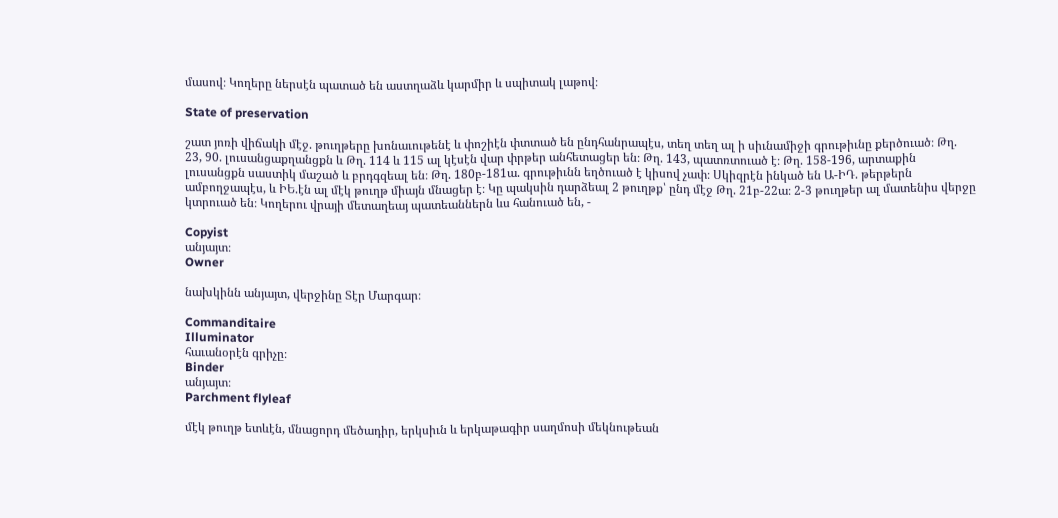մասով։ Կողերը ներսէն պատած են աստղաձև կարմիր և սպիտակ լաթով։

State of preservation

շատ յոռի վիճակի մէջ. թուղթերը խոնաւութենէ և փոշիէն փտտած են ընդհանրապէս, տեղ տեղ ալ ի սիւնամիջի գրութիւնը քերծուած։ Թղ. 23, 90. լուսանցաքղանցքն և Թղ. 114 և 115 ալ կէսէն վար փրթեր անհետացեր են։ Թղ. 143, պատռտուած է։ Թղ. 158-196, արտաքին լուսանցքն սաստիկ մաշած և բրդգզեալ են։ Թղ. 180բ-181ա. գրութիւնն եղծուած է կիսով չափ։ Սկիզրէն ինկած են Ա-ԻԴ. թերթերն ամբողջապէս, և ԻԵ.էն ալ մէկ թուղթ միայն մնացեր է։ Կը պակսին դարձեալ 2 թուղթք՝ ընդ մէջ Թղ. 21բ-22ա։ 2-3 թուղթեր ալ մատենիս վերջը կտրուած են։ Կողերու վրայի մետաղեայ պատեաններն ևս հանուած են, -

Copyist
անյայտ։
Owner

նախկինն անյայտ, վերջինը Տէր Մարգար։

Commanditaire
Illuminator
հաւանօրէն գրիչը։
Binder
անյայտ։
Parchment flyleaf

մէկ թուղթ ետևէն, մնացորդ մեծադիր, երկսիւն և երկաթագիր սաղմոսի մեկնութեան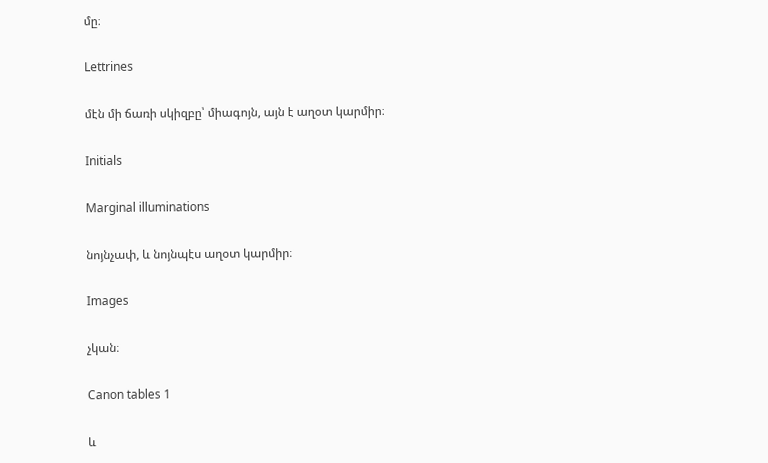մը։

Lettrines

մէն մի ճառի սկիզբը՝ միագոյն, այն է աղօտ կարմիր։

Initials

Marginal illuminations

նոյնչափ, և նոյնպէս աղօտ կարմիր։

Images

չկան։

Canon tables 1

և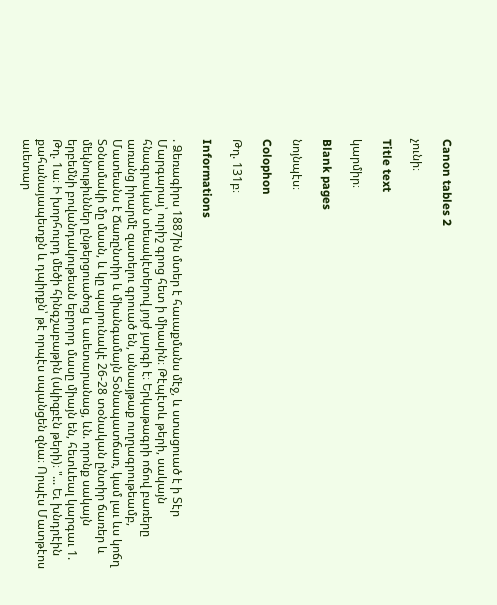Canon tables 2

չունի։

Title text

կարմիր։

Blank pages

նոյնպէս։

Colophon

Թղ. 131բ։

Informations

. Ձեռագիրս 1887ին մտեր է հաւաքմանս մէջ, և ստացուած է ի Տէր Մարգարայ՝ ուրիշ գրոց հետ ի միասին։ Թէպէտև թերի, սակայն հնագրական տեսակէտերով յոյժ յարգի է։ Երկաթագրի ոճով բառերը առանց իրարմէ զատելու գրուած են, անսայթաք ուղղագրութեամբ, Մատեանս է Ճառընտիր և միանգամայն Տօնապատճառ, կամ լաւ ևս կոճղ Տօնամակի մը մասն, և կը պարունակէ 26-28 տօնական ընտիր ճառեր և մեկնութիւններ ընթերցուածոց և աւետարանաց, ևն. որոնք սակայն երբեմնի բովանդակութեան եբրորդ մասը միայն են, հետևեալ կարգաւ 1. Թղ. 1ա։ Ի խորհուրդ մեծի հինգշաբաթին (սկիզբէն թերի)։ "... Եւ խնդրէին քահանայապետքն և դպիրքն՝ թէ որպէս սպանցեն զնա։ Որպէս Մատթէոս աւետար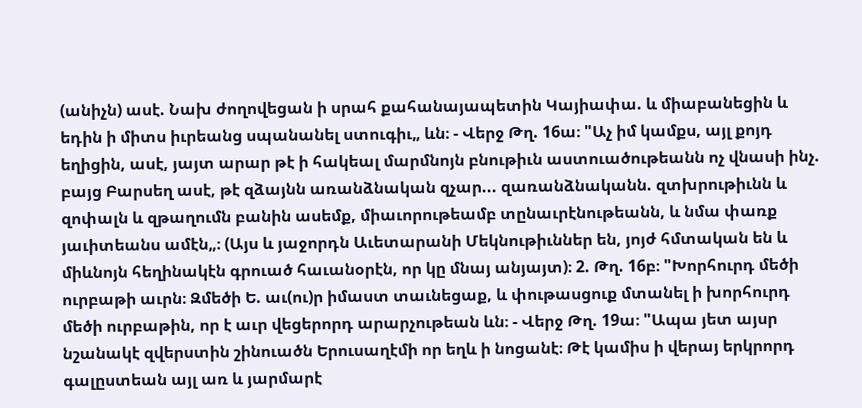(անիչն) ասէ. Նախ ժողովեցան ի սրահ քահանայապետին Կայիափա. և միաբանեցին և եդին ի միտս իւրեանց սպանանել ստուգիւ„ ևն։ - Վերջ Թղ. 16ա։ "Աչ իմ կամքս, այլ քոյդ եղիցին, ասէ, յայտ արար թէ ի հակեալ մարմնոյն բնութիւն աստուածութեանն ոչ վնասի ինչ. բայց Բարսեղ ասէ, թէ զձայնն առանձնական զչար... զառանձնականն. զտխրութիւնն և զոփալն և զթաղումն բանին ասեմք, միաւորութեամբ տընաւրէնութեանն, և նմա փառք յաւիտեանս ամէն„։ (Այս և յաջորդն Աւետարանի Մեկնութիւններ են, յոյժ հմտական են և միևնոյն հեղինակէն գրուած հաւանօրէն, որ կը մնայ անյայտ)։ 2. Թղ. 16բ։ "Խորհուրդ մեծի ուրբաթի աւրն։ Զմեծի Ե. աւ(ու)ր իմաստ տաւնեցաք, և փութասցուք մտանել ի խորհուրդ մեծի ուրբաթին, որ է աւր վեցերորդ արարչութեան ևն։ - Վերջ Թղ. 19ա։ "Ապա յետ այսր նշանակէ զվերստին շինուածն Երուսաղէմի որ եղև ի նոցանէ։ Թէ կամիս ի վերայ երկրորդ գալըստեան այլ առ և յարմարէ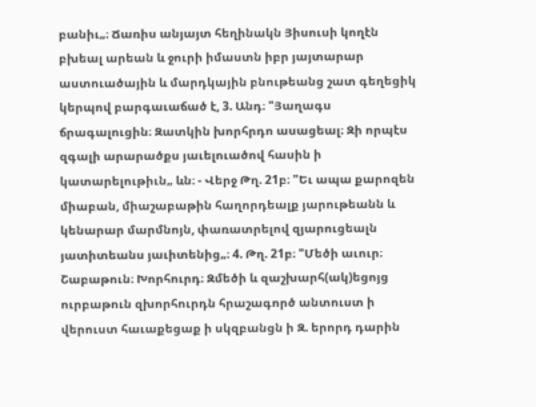բանիւ„։ Ճառիս անյայտ հեղինակն Յիսուսի կողէն բխեալ արեան և ջուրի իմաստն իբր յայտարար աստուածային և մարդկային բնութեանց շատ գեղեցիկ կերպով բարգաւաճած է, 3. Անդ։ "Յաղագս ճրագալուցին։ Զատկին խորհրդո ասացեալ։ Զի որպէս զգալի արարածքս յաւելուածով հասին ի կատարելութիւն„ ևն։ - Վերջ Թղ. 21բ։ "Եւ ապա քարոզեն միաբան, միաշաբաթին հաղորդեալք յարութեանն և կենարար մարմնոյն, փառատրելով զյարուցեալն յատիտեանս յաւիտենից„։ 4. Թղ. 21բ։ "Մեծի աւուր։ Շաբաթուն։ Խորհուրդ։ Զմեծի և զաշխարհ(ակ)եցոյց ուրբաթուն զխորհուրդն հրաշագործ անտուստ ի վերուստ հաւաքեցաք ի սկզբանցն ի Զ. երորդ դարին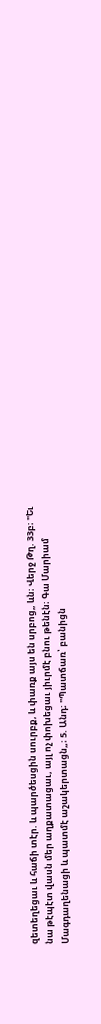զետեղեցաւ և հաճի տէր. և պարծեսցին սուրբք, և փառք այս են սրբոց„ ևն։ Վերջ Թղ. 33բ։ "Եւ նա թէպէտ վասն մեր աղքատացաւ, այլ ոչ փոխեցաւ յիւրմէ բնու թենէն։ Գա Մարիամ Մագդաղենացի և պատմէ աշակերտացն„։ 5. Անդ։ "Պատճառ՝ բանիցն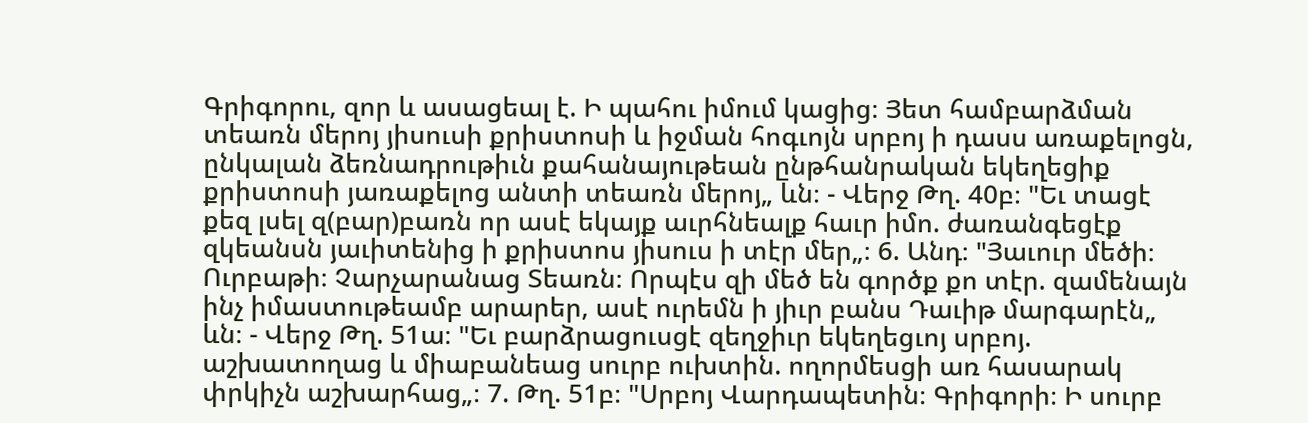Գրիգորու, զոր և ասացեալ է. Ի պահու իմում կացից։ Յետ համբարձման տեառն մերոյ յիսուսի քրիստոսի և իջման հոգւոյն սրբոյ ի դասս առաքելոցն, ընկալան ձեռնադրութիւն քահանայութեան ընթհանրական եկեղեցիք քրիստոսի յառաքելոց անտի տեառն մերոյ„ ևն։ - Վերջ Թղ. 40բ։ "Եւ տացէ քեզ լսել զ(բար)բառն որ ասէ եկայք աւրհնեալք հաւր իմո. ժառանգեցէք զկեանսն յաւիտենից ի քրիստոս յիսուս ի տէր մեր„։ 6. Անդ։ "Յաւուր մեծի։ Ուրբաթի։ Չարչարանաց Տեառն։ Որպէս զի մեծ են գործք քո տէր. զամենայն ինչ իմաստութեամբ արարեր, ասէ ուրեմն ի յիւր բանս Դաւիթ մարգարէն„ ևն։ - Վերջ Թղ. 51ա։ "Եւ բարձրացուսցէ զեղջիւր եկեղեցւոյ սրբոյ. աշխատողաց և միաբանեաց սուրբ ուխտին. ողորմեսցի առ հասարակ փրկիչն աշխարհաց„։ 7. Թղ. 51բ։ "Սրբոյ Վարդապետին։ Գրիգորի։ Ի սուրբ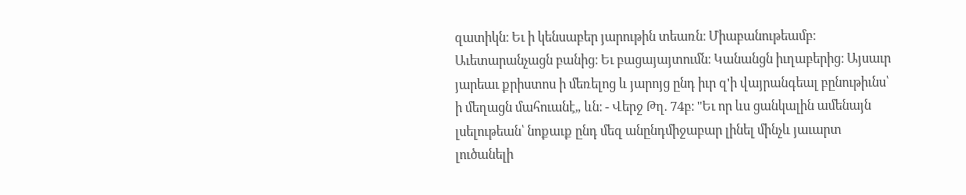զատիկն։ Եւ ի կենսաբեր յարութին տեառն։ Միաբանութեամբ։ Աւետարանչացն բանից։ Եւ բացայայտումն։ Կանանցն իւղաբերից։ Այսաւր յարեաւ քրիստոս ի մեռելոց և յարոյց ընդ իւր զ'ի վայրանգեալ բընութիւնս՝ ի մեղացն մահուանէ„ ևն։ - Վերջ Թղ. 74բ։ "Եւ որ ևս ցանկալին ամենայն լսելութեան՝ նոքաւք ընդ մեզ անընդմիջաբար լինել մինչև յաւարտ լուծանելի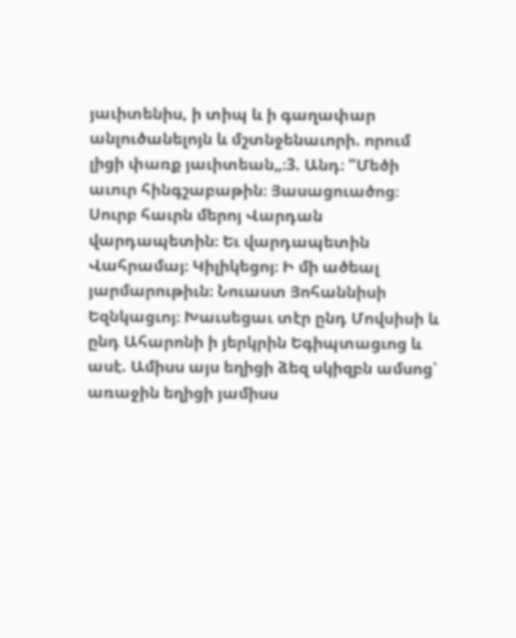յաւիտենիս, ի տիպ և ի գաղափար անլուծանելոյն և մշտնջենաւորի. որում լիցի փառք յաւիտեան„։3. Անդ։ "Մեծի աւուր հինգշաբաթին։ Յասացուածոց։ Սուրբ հաւրն մերոյ Վարդան վարդապետին։ Եւ վարդապետին Վահրամայ։ Կիլիկեցոյ։ Ի մի ածեալ յարմարութիւն։ Նուաստ Յոհաննիսի Եզնկացւոյ։ Խաւսեցաւ տէր ընդ Մովսիսի և ընդ Ահարոնի ի յերկրին Եգիպտացւոց և ասէ. Ամիսս այս եղիցի ձեզ սկիզբն ամսոց՝ առաջին եղիցի յամիսս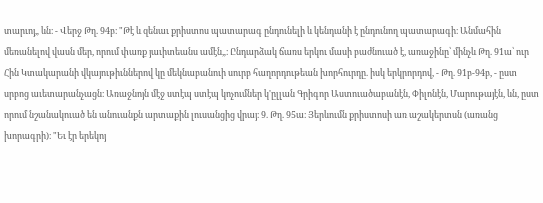տարւոյ„ ևն։ - Վերջ Թղ. 94բ։ "Թէ և զենաւ քրիստոս պատարագ ընդունելի և կենդանի է ընդունող պատարագի։ Անմահին մեռանելով վասն մեր, որում փառք յաւիտեանս ամէն„։ Ընդարձակ ճառս երկու մասի բաժնուած է, առաջինը՝ մինչև Թղ. 91ա՝ ուր Հին Կտակարանի վկայութիւններով կը մեկնաբանուի սուրբ հաղորդութեան խորհուրդը. իսկ երկրորդով, - Թղ. 91բ-94բ, - ըստ սրբոց աւետարանչացն։ Առաջնոյն մէջ ստէպ ստէպ կոչումներ կ'ըլլան Գրիգոր Աստուածաբանէն, Փիլոնէն, Մարութայէն, ևն, ըստ որում նշանակուած են անուանքն արտաքին լուսանցից վրայ։ 9. Թղ. 95ա։ Յերևումն քրիստոսի առ աշակերտսն (առանց խորագրի)։ "Եւ էր երեկոյ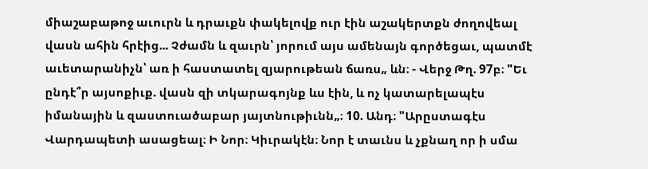միաշաբաթոջ աւուրն և դրաւքն փակելովք ուր էին աշակերտքն ժողովեալ վասն ահին հրէից... Չժամն և զաւրն՝ յորում այս ամենայն գործեցաւ, պատմէ աւետարանիչն՝ առ ի հաստատել զյարութեան ճառս„ ևն։ - Վերջ Թղ. 97բ։ "Եւ ընդէ՞ր այսոքիւք. վասն զի տկարագոյնք ևս էին, և ոչ կատարելապէս իմանային և զաստուածաբար յայտնութիւնն„։ 10. Անդ։ "Արըստագէս Վարդապետի ասացեալ։ Ի Նոր։ Կիւրակէն։ Նոր է տաւնս և չքնաղ որ ի սմա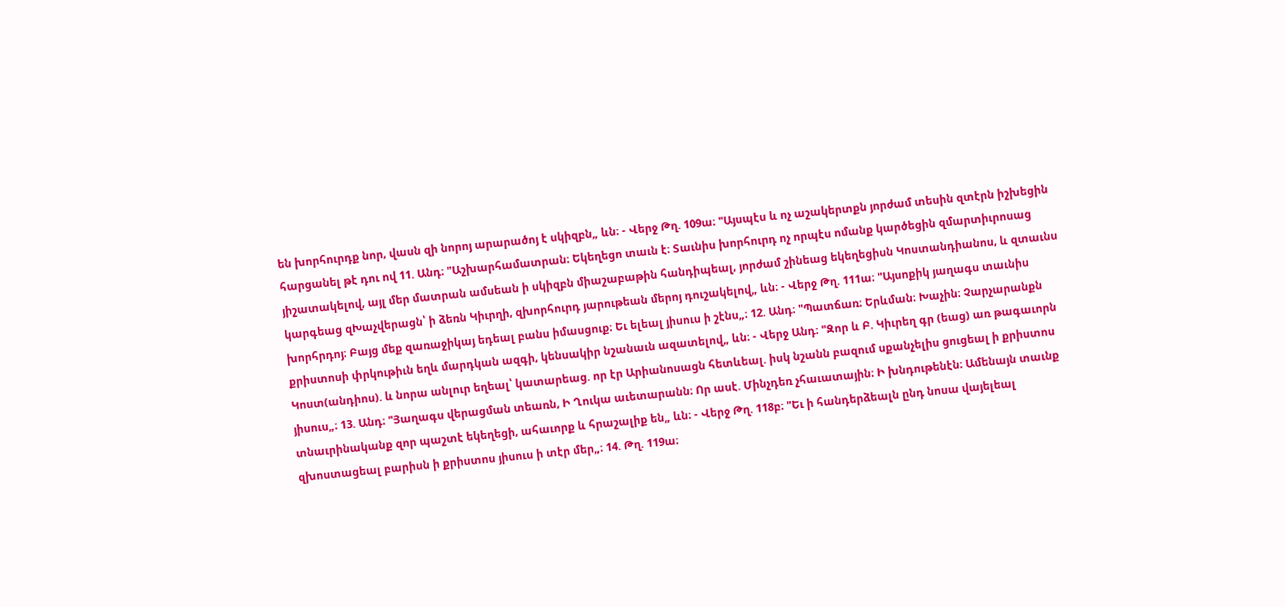են խորհուրդք նոր, վասն զի նորոյ արարածոյ է սկիզբն„ ևն։ - Վերջ Թղ. 109ա։ "Այսպէս և ոչ աշակերտքն յորժամ տեսին զտէրն իշխեցին հարցանել թէ դու ով 11. Անդ։ "Աշխարհամատրան։ Եկեղեցո տաւն է։ Տաւնիս խորհուրդ ոչ որպէս ոմանք կարծեցին զմարտիւրոսաց յիշատակելով, այլ մեր մատրան ամսեան ի սկիզբն միաշաբաթին հանդիպեալ, յորժամ շինեաց եկեղեցիսն Կոստանդիանոս, և զտաւնս կարգեաց զԽաչվերացն՝ ի ձեռն Կիւրղի, զխորհուրդ յարութեան մերոյ դուշակելով„ ևն։ - Վերջ Թղ. 111ա։ "Այսոքիկ յաղագս տաւնիս խորհրդոյ։ Բայց մեք զառաջիկայ եդեալ բանս իմասցուք։ Եւ ելեալ յիսուս ի շէնս„։ 12. Անդ։ "Պատճառ։ Երևման։ Խաչին։ Չարչարանքն քրիստոսի փրկութիւն եղև մարդկան ազգի, կենսակիր նշանաւն ազատելով„ ևն։ - Վերջ Անդ։ "Զոր և Բ. Կիւրեղ գր (եաց) առ թագաւորն Կոստ(անդիոս). և նորա անլուր եղեալ՝ կատարեաց. որ էր Արիանոսացն հետևեալ. իսկ նշանն բազում սքանչելիս ցուցեալ ի քրիստոս յիսուս„։ 13. Անդ։ "Յաղագս վերացման տեառն, Ի Ղուկա աւետարանն։ Որ ասէ. Մինչդեռ չհաւատային։ Ի խնդութենէն։ Ամենայն տաւնք տնաւրինականք զոր պաշտէ եկեղեցի, ահաւորք և հրաշալիք են„ ևն։ - Վերջ Թղ. 118բ։ "Եւ ի հանդերձեալն ընդ նոսա վայելեալ զխոստացեալ բարիսն ի քրիստոս յիսուս ի տէր մեր„։ 14. Թղ. 119ա։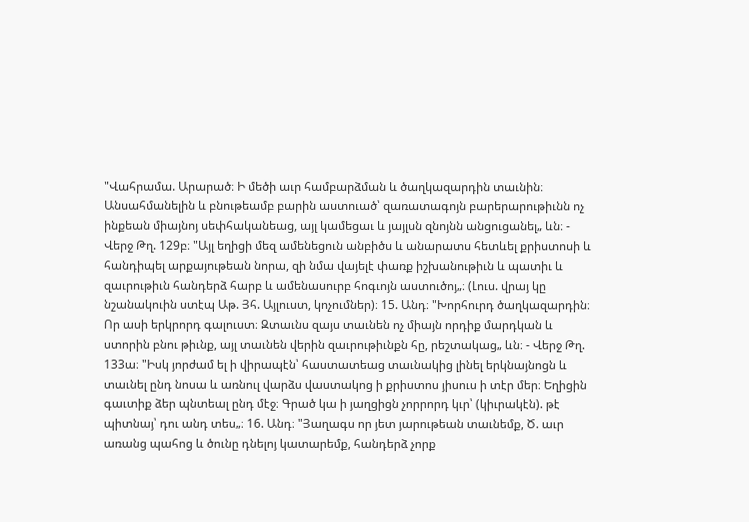"Վահրամա. Արարած։ Ի մեծի աւր համբարձման և ծաղկազարդին տաւնին։ Անսահմանելին և բնութեամբ բարին աստուած՝ զառատագոյն բարերարութիւնն ոչ ինքեան միայնոյ սեփհականեաց, այլ կամեցաւ և յայլսն զնոյնն անցուցանել„ ևն։ - Վերջ Թղ. 129բ։ "Այլ եղիցի մեզ ամենեցուն անբիծս և անարատս հետևել քրիստոսի և հանդիպել արքայութեան նորա, զի նմա վայելէ փառք իշխանութիւն և պատիւ և զաւրութիւն հանդերձ հարբ և ամենասուրբ հոգւոյն աստուծոյ„։ (Լուս. վրայ կը նշանակուին ստէպ Աթ. Յհ. Այլուստ, կոչումներ)։ 15. Անդ։ "Խորհուրդ ծաղկազարդին։ Որ ասի երկրորդ գալուստ։ Զտաւնս զայս տաւնեն ոչ միայն որդիք մարդկան և ստորին բնու թիւնք, այլ տաւնեն վերին զաւրութիւնքն հը, րեշտակաց„ ևն։ - Վերջ Թղ. 133ա։ "Իսկ յորժամ ել ի վիրապէն՝ հաստատեաց տաւնակից լինել երկնայնոցն և տաւնել ընդ նոսա և առնուլ վարձս վաստակոց ի քրիստոս յիսուս ի տէր մեր։ Եղիցին գաւտիք ձեր պնտեալ ընդ մէջ։ Գրած կա ի յաղցիցն չորրորդ կւր՝ (կիւրակէն). թէ պիտնայ՝ դու անդ տես„։ 16. Անդ։ "Յաղագս որ յետ յարութեան տաւնեմք, Ծ. աւր առանց պահոց և ծունը դնելոյ կատարեմք, հանդերձ չորք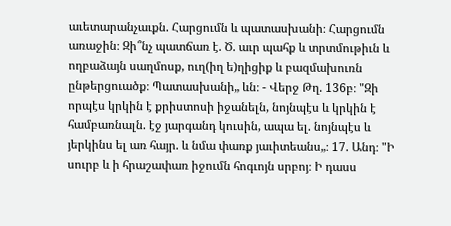աւետարանչաւքն. Հարցումն և պատասխանի։ Հարցումն առաջին։ Զի՞նչ պատճառ է. Ծ. աւր պահք և տրտմութիւն և ողբաձայն սաղմոսք, ուղ(իղ ե)ղիցիք և բազմախուռն ընթերցուածք։ Պատասխանի„ ևն։ - Վերջ Թղ. 136բ։ "Զի որպէս կրկին է քրիստոսի իջանելն, նոյնպէս և կրկին է համբառնալն. էջ յարգանդ կուսին, ապա ել. նոյնպէս և յերկինս ել առ հայր. և նմա փառք յաւիտեանս„։ 17. Անդ։ "Ի սուրբ և ի հրաշափառ իջումն հոգւոյն սրբոյ։ Ի դասս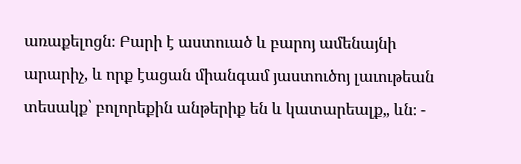առաքելոցն։ Բարի է աստուած և բարոյ ամենայնի արարիչ, և որք էացան միանգամ յաստուծոյ լաւութեան տեսակք՝ բոլորեքին անթերիք են և կատարեալք„ ևն։ -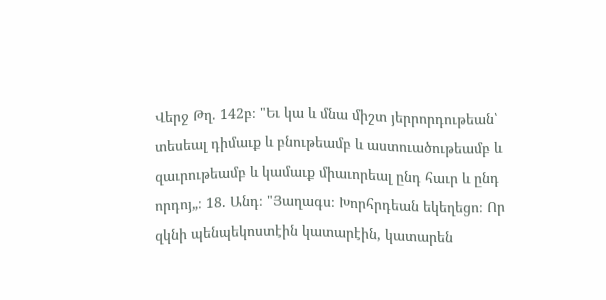Վերջ Թղ. 142բ։ "Եւ կա և մնա միշտ յերրորդութեան՝ տեսեալ դիմաւք և բնութեամբ և աստուածութեամբ և զաւրութեամբ և կամաւք միաւորեալ ընդ հաւր և ընդ որդոյ„։ 18. Անդ։ "Յաղագս։ Խորհրդեան եկեղեցո։ Որ զկնի պենպեկոստէին կատարէին, կատարեն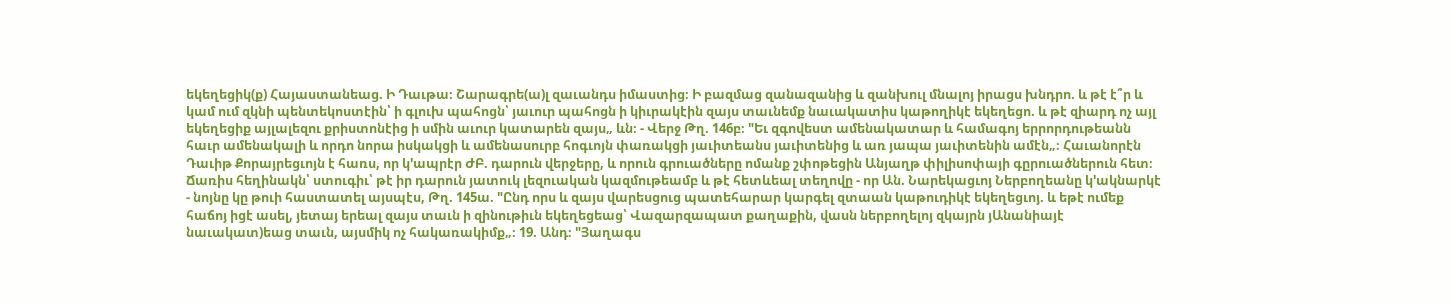եկեղեցիկ(ք) Հայաստանեաց. Ի Դաւթա։ Շարագրե(ա)լ զաւանդս իմաստից։ Ի բազմաց զանազանից և զանխուլ մնալոյ իրացս խնդրո. և թէ է՞ր և կամ ում զկնի պենտեկոստէին՝ ի գլուխ պահոցն՝ յաւուր պահոցն ի կիւրակէին զայս տաւնեմք նաւակատիս կաթողիկէ եկեղեցո. և թէ զիարդ ոչ այլ եկեղեցիք այլալեզու քրիստոնէից ի սմին աւուր կատարեն զայս„ ևն։ - Վերջ Թղ. 146բ։ "Եւ զգովեստ ամենակատար և համագոյ երրորդութեանն հաւր ամենակալի և որդո նորա իսկակցի և ամենասուրբ հոգւոյն փառակցի յաւիտեանս յաւիտենից և առ յապա յաւիտենին ամէն„։ Հաւանորէն Դաւիթ Քորայրեցւոյն է հառս, որ կ'ապրէր ԺԲ. դարուն վերջերը, և որուն գրուածները ոմանք շփոթեցին Անյաղթ փիլիսոփայի գըրուածներուն հետ։ Ճառիս հեղինակն՝ ստուգիւ՝ թէ իր դարուն յատուկ լեզուական կազմութեամբ և թէ հետևեալ տեղովը - որ Ան. Նարեկացւոյ Ներբողեանը կ'ակնարկէ - նոյնը կը թուի հաստատել այսպէս, Թղ. 145ա. "Ընդ որս և զայս վարեսցուց պատեհարար կարգել զտաան կաթուդիկէ եկեղեցւոյ. և եթէ ումեք հաճոյ իցէ ասել, յետայ երեալ զայս տաւն ի զինութիւն եկեղեցեաց՝ Վազարզապատ քաղաքին, վասն ներբողելոյ զկայրն յԱնանիայէ նաւակատ)եաց տաւն, այսմիկ ոչ հակառակիմք„։ 19. Անդ։ "Յաղագս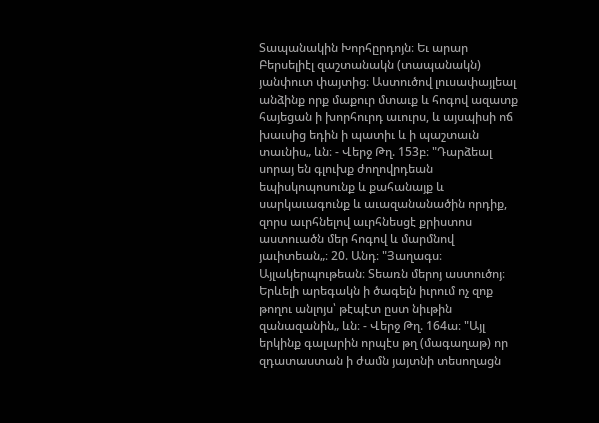Տապանակին Խորհըրդոյն։ Եւ արար Բերսելիէլ զաշտանակն (տապանակն) յանփուտ փայտից։ Աստուծով լուսափայլեալ անձինք որք մաքուր մտաւք և հոգով ազատք հայեցան ի խորհուրդ աւուրս, և այսպիսի ոճ խաւսից եդին ի պատիւ և ի պաշտաւն տաւնիս„ ևն։ - Վերջ Թղ. 153բ։ "Դարձեալ սորայ են գլուխք ժողովրդեան եպիսկոպոսունք և քահանայք և սարկաւագունք և աւազանանածին որդիք, զորս աւրհնելով աւրհնեսցէ քրիստոս աստուածն մեր հոգով և մարմնով յաւիտեան„։ 20. Անդ։ "Յաղագս։ Այլակերպութեան։ Տեառն մերոյ աստուծոյ։ Երևելի արեգակն ի ծագելն իւրում ոչ զոք թողու անլոյս՝ թէպէտ ըստ նիւթին զանազանին„ ևն։ - Վերջ Թղ. 164ա։ "Այլ երկինք գալարին որպէս թղ (մագաղաթ) որ զդատաստան ի ժամն յայտնի տեսողացն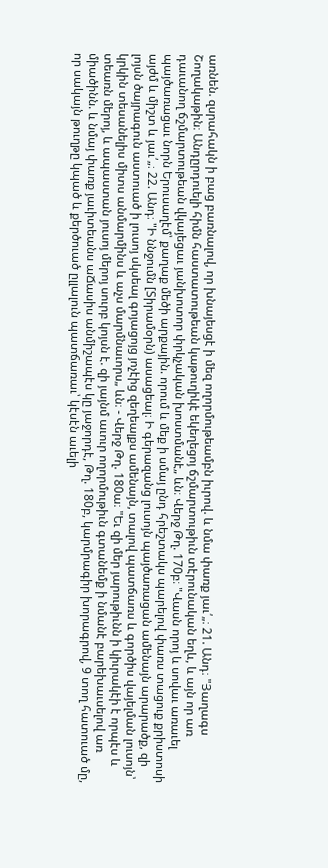առնեն. զսրահակն ի բաց բառնալով, որ խնայեսցէ ի մեզ ողորմութեամբն իւրով. և նմա փառք յաւ՛„։ 21. Անդ։ "Յաղագս Շողակաթին։ Անդըրդուելի հիմն հաստատութեան կաթուղիկէ եկեղեցոյ ճշմարտութիւն տէրունական եղև, և այն որ առ դաւանող ճշմարտութեան վկայեցաւ յանխոտոր փրկչական խոստմանէ„ ևն։ Վերջ Թղ. 170բ։ "Վասն որոյ և սովաւ առաւել պայծառացաւ նորն Երուսաղէմ՝ քաղաք մեծի արքային. որում և մեք ի սմայ ընդ հրեշտակս պարելով փառս տացուք քրիստոսի այժմ և միշտ և յաւ՛„։ 22. Անդ։ "Ի ննջումն [Տիրամօրն) ասացեալ։ Ի գերազանց լուսոյն պայծառացան ամենայն արարածք, զի լոյսն ծայրագուն աստուած ի լուսոյ սկսեալ գոյացոյց յոչէից զեղեալքս ամենայն, տալով պատճառս և գործիս վայելման լուսոյն՝ կրկին տեսանելիս միտս անմարմինս և աչս մարմնաւորս„ ևն։ - Վերջ Թղ. 180ա։ "Եւ զի մեր յարութիւնն ի կիւրակէի է որպէս և տեառն մերոյ, և ապաստան յուսոյ մերոյ սուրբ կոյսն է. զի յայնմ աւուր ողորմութիւն գտանեմք ի նմանէ բարեխաւսելով առ միածինն. և նմայ փառք յաւիտեանս աՃասիս անմիշապէս կը յաջորդէ, Թղ. 180բ, կարմրագիր խորագրով, 9 տող հատուած մը, որ սակայն թուղթը կպած և քերծուած ըլլալուն պատճառաւ՝ կէսէն աւելի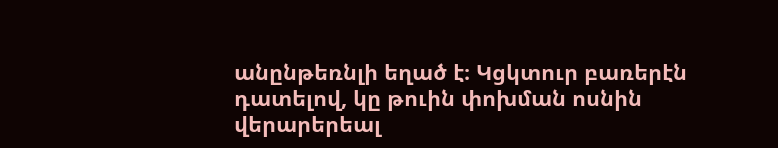անընթեռնլի եղած է։ Կցկտուր բառերէն դատելով, կը թուին փոխման ոսնին վերարերեալ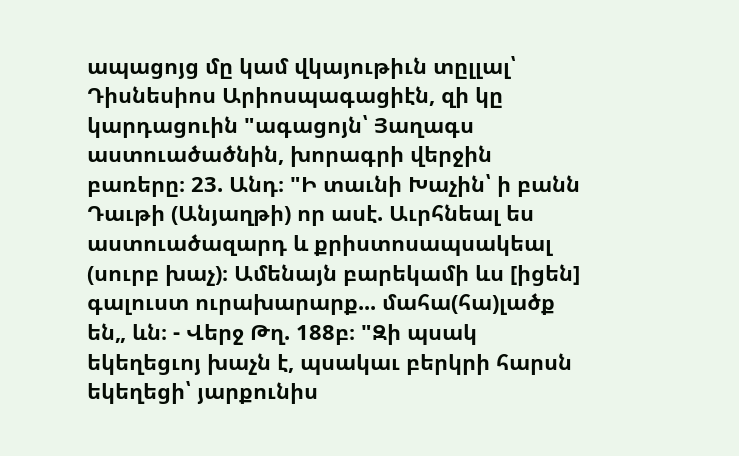ապացոյց մը կամ վկայութիւն տըլլալ՝ Դիսնեսիոս Արիոսպագացիէն, զի կը կարդացուին "ագացոյն՝ Յաղագս աստուածածնին, խորագրի վերջին բառերը։ 23. Անդ։ "Ի տաւնի Խաչին՝ ի բանն Դաւթի (Անյաղթի) որ ասէ. Աւրհնեալ ես աստուածազարդ և քրիստոսապսակեալ (սուրբ խաչ)։ Ամենայն բարեկամի ևս [իցեն] գալուստ ուրախարարք... մահա(հա)լածք են„ ևն։ - Վերջ Թղ. 188բ։ "Զի պսակ եկեղեցւոյ խաչն է, պսակաւ բերկրի հարսն եկեղեցի՝ յարքունիս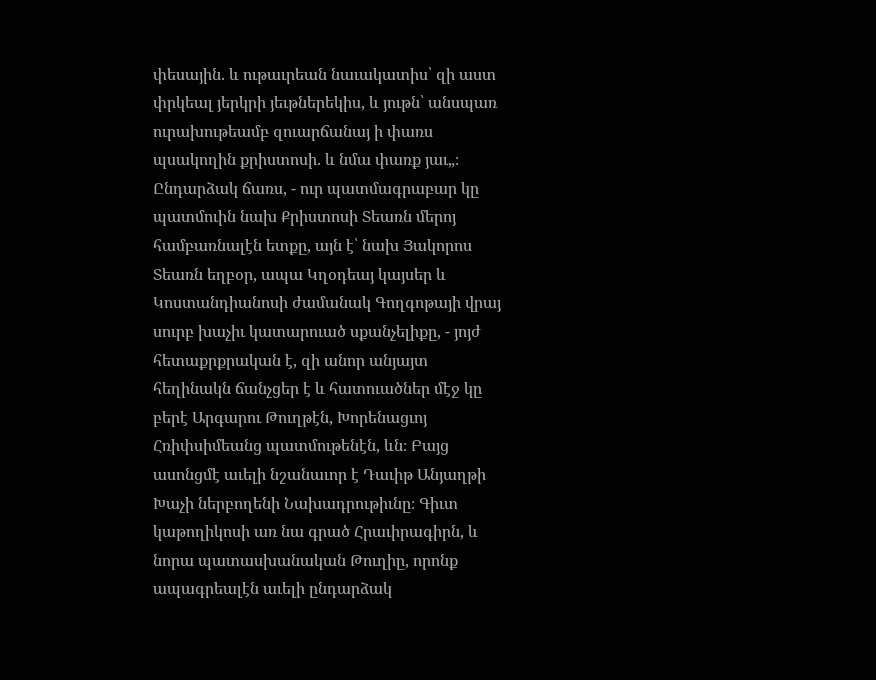փեսային. և ութաւրեան նաւակատիս՝ զի աստ փրկեալ յերկրի յեւթներեկիս, և յութն՝ անսպառ ուրախութեամբ զուարճանայ ի փառս պսակողին քրիստոսի. և նմա փառք յաւ„։ Ընդարձակ ճառս, - ուր պատմագրաբար կը պատմուին նախ Քրիստոսի Տեառն մերոյ համբառնալէն ետքը, այն է՝ նախ Յակորոս Տեառն եղբօր, ապա Կղօդեայ կայսեր և Կոստանդիանոսի ժամանակ Գողգոթայի վրայ սուրբ խաչիւ կատարուած սքանչելիքը, - յոյժ հետաքրքրական է, զի անոր անյայտ հեղինակն ճանչցեր է և հատուածներ մէջ կը բերէ Արգարու Թուղթէն, Խորենացւոյ Հռիփսիմեանց պատմութենէն, ևն։ Բայց ասոնցմէ աւելի նշանաւոր է Դաւիթ Անյաղթի Խաչի ներբողենի Նախադրութիւնը։ Գիւտ կաթողիկոսի առ նա գրած Հրաւիրագիրն, և նորա պատասխանական Թուղիը, որոնք ապագրեալէն աւելի ընդարձակ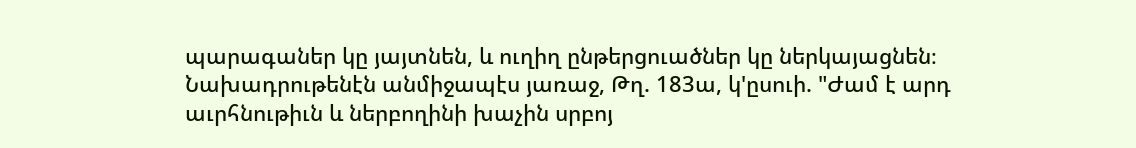պարագաներ կը յայտնեն, և ուղիղ ընթերցուածներ կը ներկայացնեն։ Նախադրութենէն անմիջապէս յառաջ, Թղ. 183ա, կ'ըսուի. "Ժամ է արդ աւրհնութիւն և ներբողինի խաչին սրբոյ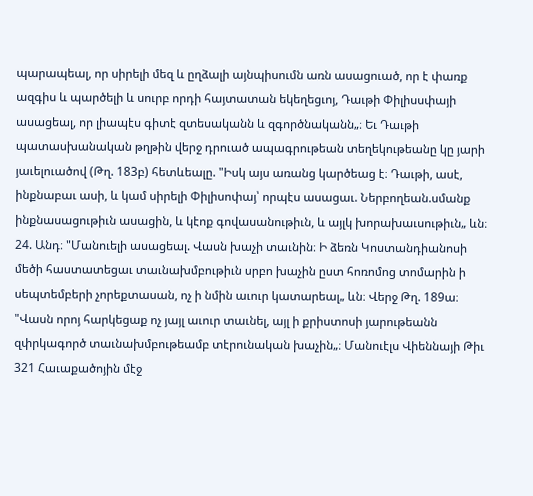պարապեալ, որ սիրելի մեզ և ըղձալի այնպիսումն առն ասացուած, որ է փառք ազգիս և պարծելի և սուրբ որդի հայտատան եկեղեցւոյ, Դաւթի Փիլիսսփայի ասացեալ, որ լիապէս գիտէ զտեսականն և զգործնականն„։ Եւ Դաւթի պատասխանական թղթին վերջ դրուած ապագրութեան տեղեկութեանը կը յարի յաւելուածով (Թղ. 183բ) հետևեալը. "Իսկ այս առանց կարծեաց է։ Դաւթի, ասէ, ինքնաբաւ ասի, և կամ սիրելի Փիլիսոփայ՝ որպէս ասացաւ. Ներբողեան.սմանք ինքնասացութիւն ասացին, և կէոք գովասանութիւն, և այլկ խորախաւսութիւն„ ևն։ 24. Անդ։ "Մանուելի ասացեալ. Վասն խաչի տաւնին։ Ի ձեռն Կոստանդիանոսի մեծի հաստատեցաւ տաւնախմբութիւն սրբո խաչին ըստ հոռոմոց տոմարին ի սեպտեմբերի չորեքտասան, ոչ ի նմին աւուր կատարեալ„ ևն։ Վերջ Թղ. 189ա։ "Վասն որոյ հարկեցաք ոչ յայլ աւուր տաւնել, այլ ի քրիստոսի յարութեանն զփրկագործ տաւնախմբութեամբ տէրունական խաչին„։ Մանուէլս Վիեննայի Թիւ 321 Հաւաքածոյին մէջ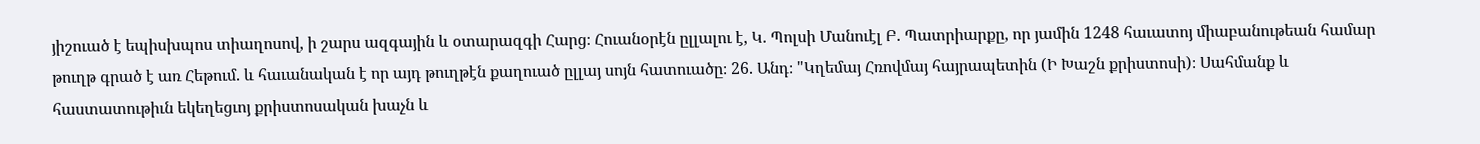յիշուած է եպիսխպոս տիաղոսով, ի շարս ազգային և օտարազգի Հարց։ Հուանօրէն ըլլալու է, Կ. Պոլսի Մանուէլ Բ. Պատրիարքը, որ յամին 1248 հաւատոյ միաբանութեան համար թուղթ գրած է առ Հեթում. և հաւանական է որ այդ թուղթէն քաղուած ըլլայ սոյն հատուածը։ 26. Անդ։ "Կղեմայ Հռովմայ հայրապետին (Ի Խաշն քրիստոսի)։ Սահմանք և հաստատութիւն եկեղեցւոյ քրիստոսական խաչն և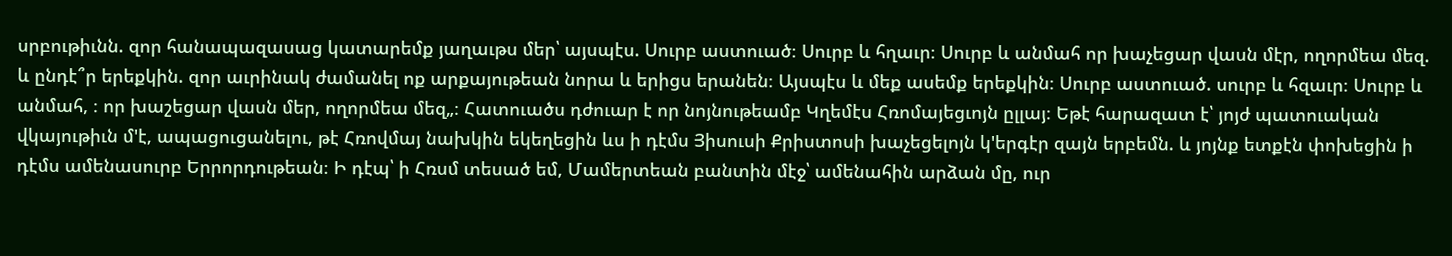սրբութիւնն. զոր հանապազասաց կատարեմք յաղաւթս մեր՝ այսպէս. Սուրբ աստուած։ Սուրբ և հղաւր։ Սուրբ և անմահ որ խաչեցար վասն մէր, ողորմեա մեզ. և ընդէ՞ր երեքկին. զոր աւրինակ ժամանել ոք արքայութեան նորա և երիցս երանեն։ Այսպէս և մեք ասեմք երեքկին։ Սուրբ աստուած. սուրբ և հզաւր։ Սուրբ և անմահ, ։ որ խաշեցար վասն մեր, ողորմեա մեզ„։ Հատուածս դժուար է որ նոյնութեամբ Կղեմէս Հռոմայեցւոյն ըլլայ։ Եթէ հարազատ է՝ յոյժ պատուական վկայութիւն մ'է, ապացուցանելու, թէ Հռովմայ նախկին եկեղեցին ևս ի դէմս Յիսուսի Քրիստոսի խաչեցելոյն կ'երգէր զայն երբեմն. և յոյնք ետքէն փոխեցին ի դէմս ամենասուրբ Երրորդութեան։ Ի դէպ՝ ի Հռսմ տեսած եմ, Մամերտեան բանտին մէջ՝ ամենահին արձան մը, ուր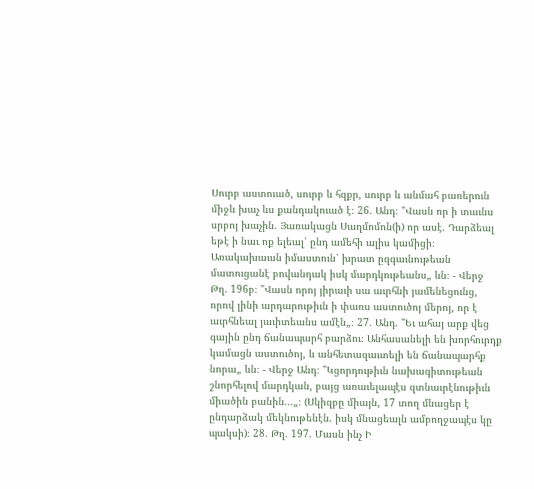Սուրբ աստուած, սուրբ և հզքր, սուրբ և անմահ բառերուն միջև խաչ ևս քանդակուած է։ 26. Անդ։ "Վասն որ ի տաւնս սրբոյ խաչին. Յառակացն Սաղմոմոն(ի) որ ասէ. Դարձեալ եթէ ի նաւ ոք ելեալ՝ ընդ ամեհի ալիս կամիցի։ Առակախաւսն իմաստուն՝ խրատ ըզգաւնութեան մատուցանէ բովանդակ իսկ մարդկութեանս„ ևն։ - Վերջ Թղ. 196բ։ "Վասն որոյ յիրաւի սա աւրհնի յամենեցունց, որով լինի արդարութիւն ի փառս աստուծոյ մերոյ, որ է աւրհնեալ յաւիտեանս ամէն„։ 27. Անդ. "Եւ ահայ արք վեց գային ընդ ճանապարհ բարձու։ Անհասանելի են խորհուրդք կամացն աստուծոյ, և անհետազաւտելի են ճանապարհք նորա„ ևն։ - Վերջ Անդ։ "Կցորդութիւն նախագիտութեան շնորհելով մարդկան, բայց առաւելապէս զտնաւրէնութիւն միածին բանին...„։ (Սկիզբը միայն, 17 տող մնացեր է ընդարձակ մեկնութենէն. իսկ մնացեալն ամբողջապէս կը պակսի)։ 28. Թղ. 197. Մասն ինչ Ի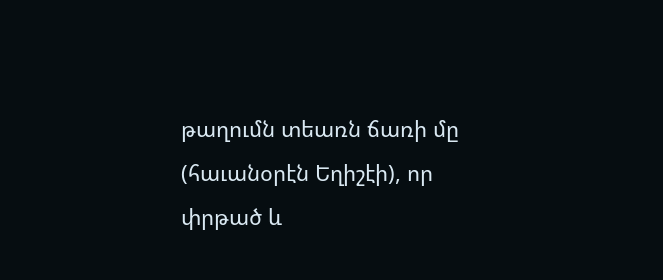թաղումն տեառն ճառի մը (հաւանօրէն Եղիշէի), որ փրթած և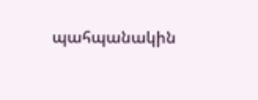պահպանակին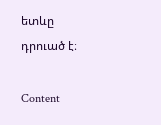ետևը դրուած է։

Content